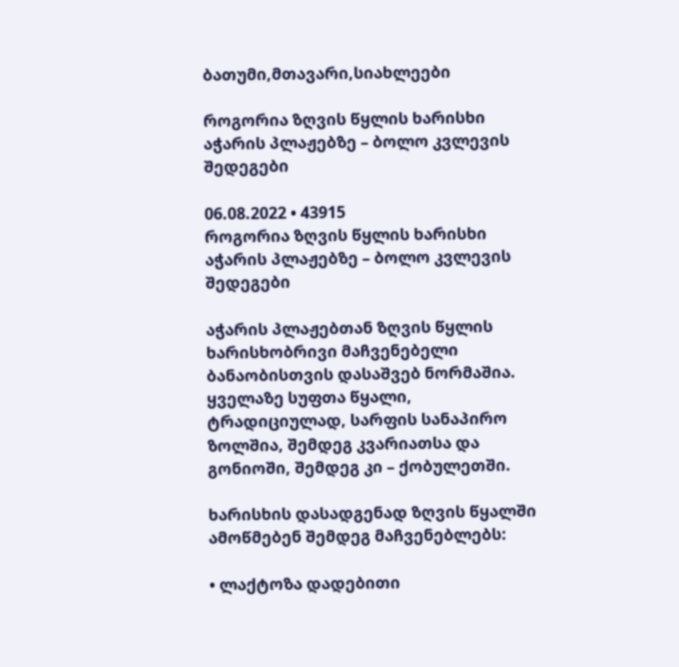ბათუმი,მთავარი,სიახლეები

როგორია ზღვის წყლის ხარისხი აჭარის პლაჟებზე – ბოლო კვლევის შედეგები

06.08.2022 • 43915
როგორია ზღვის წყლის ხარისხი აჭარის პლაჟებზე – ბოლო კვლევის შედეგები

აჭარის პლაჟებთან ზღვის წყლის ხარისხობრივი მაჩვენებელი ბანაობისთვის დასაშვებ ნორმაშია. ყველაზე სუფთა წყალი, ტრადიციულად, სარფის სანაპირო ზოლშია, შემდეგ კვარიათსა და გონიოში, შემდეგ კი – ქობულეთში.

ხარისხის დასადგენად ზღვის წყალში ამოწმებენ შემდეგ მაჩვენებლებს:

• ლაქტოზა დადებითი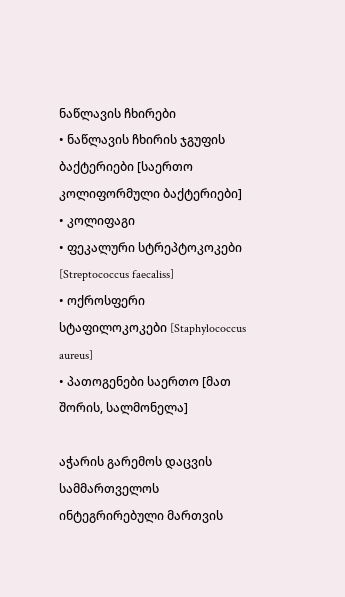ნაწლავის ჩხირები
• ნაწლავის ჩხირის ჯგუფის ბაქტერიები [საერთო კოლიფორმული ბაქტერიები]
• კოლიფაგი
• ფეკალური სტრეპტოკოკები [Streptococcus faecaliss]
• ოქროსფერი სტაფილოკოკები [Staphylococcus aureus]
• პათოგენები საერთო [მათ შორის, სალმონელა]

აჭარის გარემოს დაცვის სამმართველოს ინტეგრირებული მართვის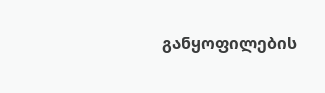განყოფილების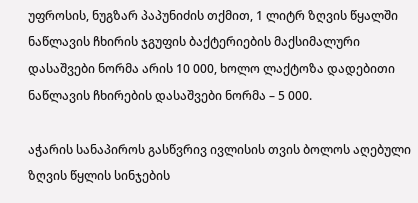უფროსის, ნუგზარ პაპუნიძის თქმით, 1 ლიტრ ზღვის წყალში ნაწლავის ჩხირის ჯგუფის ბაქტერიების მაქსიმალური დასაშვები ნორმა არის 10 000, ხოლო ლაქტოზა დადებითი ნაწლავის ჩხირების დასაშვები ნორმა – 5 000.

აჭარის სანაპიროს გასწვრივ ივლისის თვის ბოლოს აღებული ზღვის წყლის სინჯების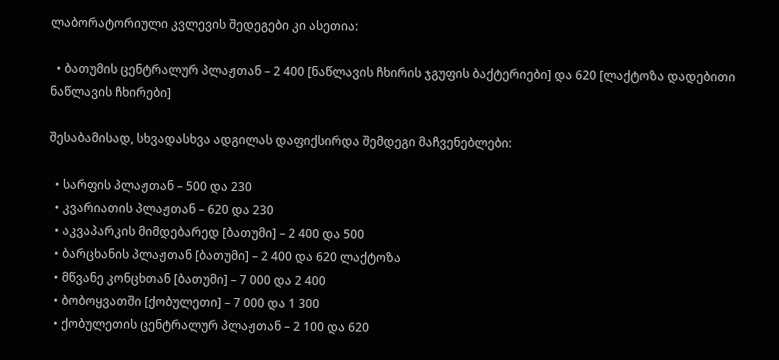ლაბორატორიული კვლევის შედეგები კი ასეთია:

  • ბათუმის ცენტრალურ პლაჟთან – 2 400 [ნაწლავის ჩხირის ჯგუფის ბაქტერიები] და 620 [ლაქტოზა დადებითი ნაწლავის ჩხირები]

შესაბამისად, სხვადასხვა ადგილას დაფიქსირდა შემდეგი მაჩვენებლები:

  • სარფის პლაჟთან – 500 და 230
  • კვარიათის პლაჟთან – 620 და 230
  • აკვაპარკის მიმდებარედ [ბათუმი] – 2 400 და 500
  • ბარცხანის პლაჟთან [ბათუმი] – 2 400 და 620 ლაქტოზა
  • მწვანე კონცხთან [ბათუმი] – 7 000 და 2 400
  • ბობოყვათში [ქობულეთი] – 7 000 და 1 300
  • ქობულეთის ცენტრალურ პლაჟთან – 2 100 და 620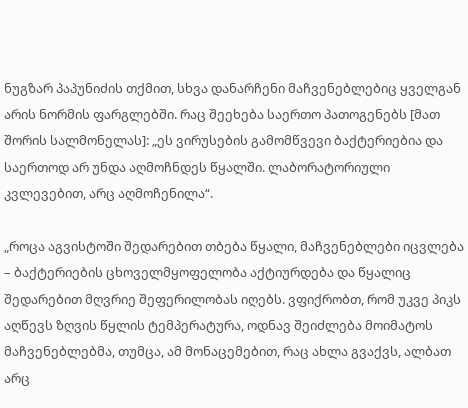ნუგზარ პაპუნიძის თქმით, სხვა დანარჩენი მაჩვენებლებიც ყველგან არის ნორმის ფარგლებში. რაც შეეხება საერთო პათოგენებს [მათ შორის სალმონელას]: „ეს ვირუსების გამომწვევი ბაქტერიებია და საერთოდ არ უნდა აღმოჩნდეს წყალში. ლაბორატორიული კვლევებით, არც აღმოჩენილა“.

„როცა აგვისტოში შედარებით თბება წყალი, მაჩვენებლები იცვლება – ბაქტერიების ცხოველმყოფელობა აქტიურდება და წყალიც შედარებით მღვრიე შეფერილობას იღებს. ვფიქრობთ, რომ უკვე პიკს აღწევს ზღვის წყლის ტემპერატურა, ოდნავ შეიძლება მოიმატოს მაჩვენებლებმა, თუმცა, ამ მონაცემებით, რაც ახლა გვაქვს, ალბათ არც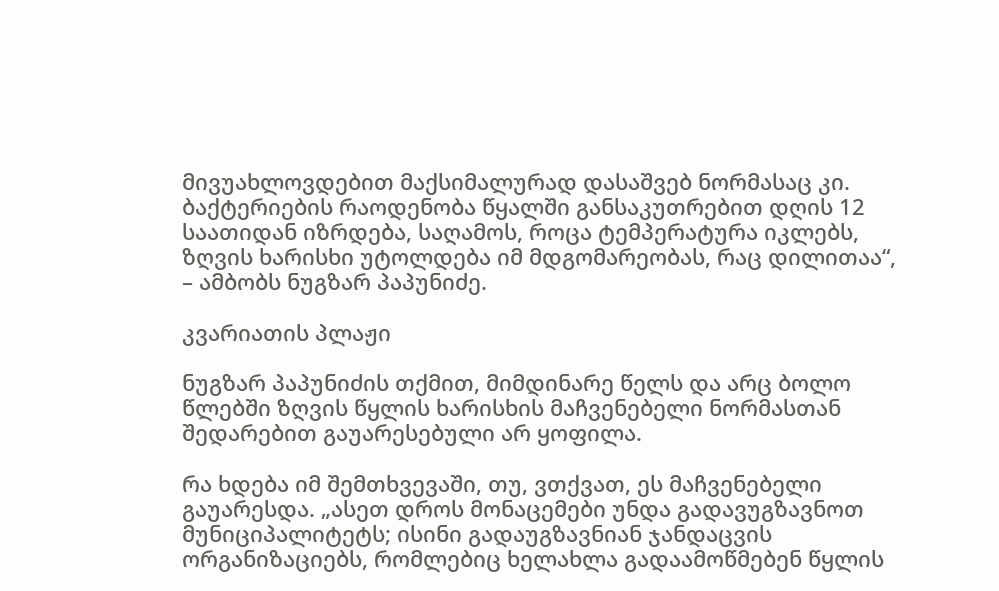მივუახლოვდებით მაქსიმალურად დასაშვებ ნორმასაც კი. ბაქტერიების რაოდენობა წყალში განსაკუთრებით დღის 12 საათიდან იზრდება, საღამოს, როცა ტემპერატურა იკლებს, ზღვის ხარისხი უტოლდება იმ მდგომარეობას, რაც დილითაა“, – ამბობს ნუგზარ პაპუნიძე.

კვარიათის პლაჟი

ნუგზარ პაპუნიძის თქმით, მიმდინარე წელს და არც ბოლო წლებში ზღვის წყლის ხარისხის მაჩვენებელი ნორმასთან შედარებით გაუარესებული არ ყოფილა.

რა ხდება იმ შემთხვევაში, თუ, ვთქვათ, ეს მაჩვენებელი გაუარესდა. „ასეთ დროს მონაცემები უნდა გადავუგზავნოთ მუნიციპალიტეტს; ისინი გადაუგზავნიან ჯანდაცვის ორგანიზაციებს, რომლებიც ხელახლა გადაამოწმებენ წყლის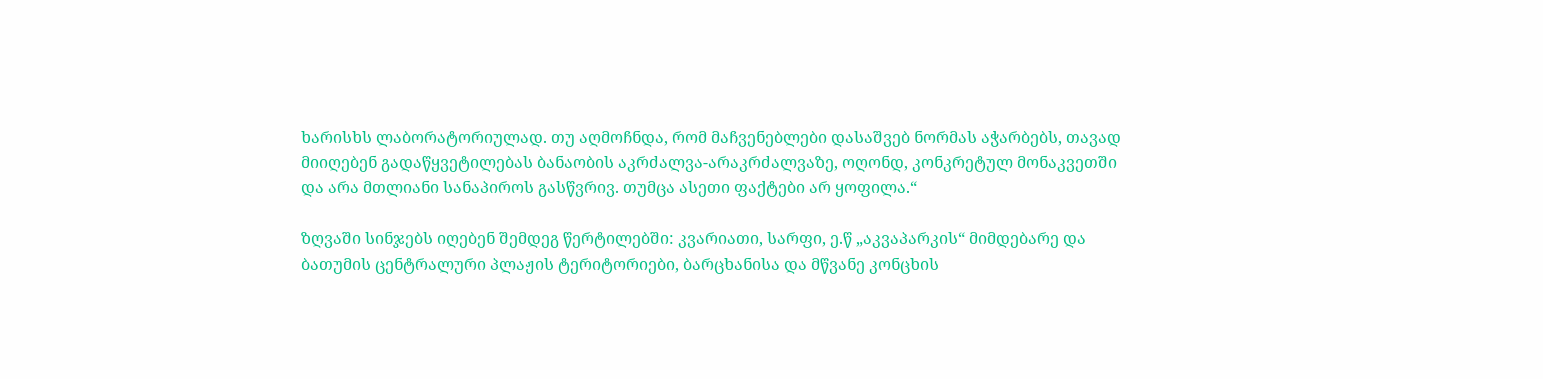ხარისხს ლაბორატორიულად. თუ აღმოჩნდა, რომ მაჩვენებლები დასაშვებ ნორმას აჭარბებს, თავად მიიღებენ გადაწყვეტილებას ბანაობის აკრძალვა-არაკრძალვაზე, ოღონდ, კონკრეტულ მონაკვეთში და არა მთლიანი სანაპიროს გასწვრივ. თუმცა ასეთი ფაქტები არ ყოფილა.“

ზღვაში სინჯებს იღებენ შემდეგ წერტილებში: კვარიათი, სარფი, ე.წ „აკვაპარკის“ მიმდებარე და ბათუმის ცენტრალური პლაჟის ტერიტორიები, ბარცხანისა და მწვანე კონცხის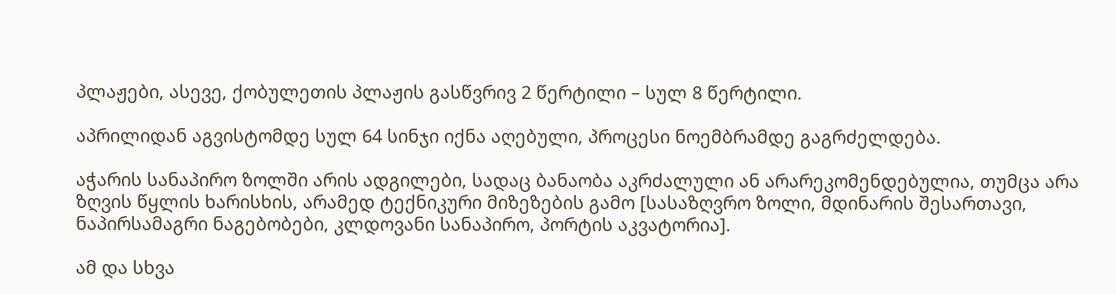პლაჟები, ასევე, ქობულეთის პლაჟის გასწვრივ 2 წერტილი – სულ 8 წერტილი.

აპრილიდან აგვისტომდე სულ 64 სინჯი იქნა აღებული, პროცესი ნოემბრამდე გაგრძელდება.

აჭარის სანაპირო ზოლში არის ადგილები, სადაც ბანაობა აკრძალული ან არარეკომენდებულია, თუმცა არა ზღვის წყლის ხარისხის, არამედ ტექნიკური მიზეზების გამო [სასაზღვრო ზოლი, მდინარის შესართავი, ნაპირსამაგრი ნაგებობები, კლდოვანი სანაპირო, პორტის აკვატორია].

ამ და სხვა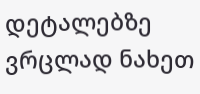დეტალებზე ვრცლად ნახეთ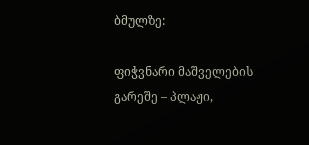ბმულზე:

ფიჭვნარი მაშველების გარეშე – პლაჟი,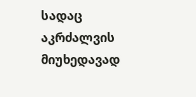სადაც აკრძალვის მიუხედავად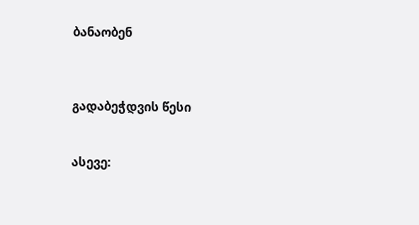ბანაობენ



გადაბეჭდვის წესი


ასევე: